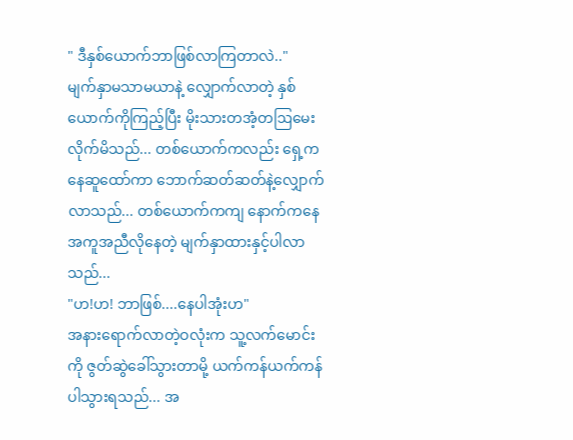" ဒီနှစ်ယောက်ဘာဖြစ်လာကြတာလဲ.."
မျက်နှာမသာမယာနဲ့ လျှောက်လာတဲ့ နှစ်ယောက်ကိုကြည့်ပြီး မိုးသားတအံ့တဩမေးလိုက်မိသည်... တစ်ယောက်ကလည်း ရှေ့ကနေဆူထော်ကာ ဘောက်ဆတ်ဆတ်နဲ့လျှောက်လာသည်... တစ်ယောက်ကကျ နောက်ကနေအကူအညီလိုနေတဲ့ မျက်နှာထားနှင့်ပါလာသည်...
"ဟ!ဟ! ဘာဖြစ်....နေပါအုံးဟ"
အနားရောက်လာတဲ့ဝလုံးက သူ့လက်မောင်းကို ဇွတ်ဆွဲခေါ်သွားတာမို့ ယက်ကန်ယက်ကန်ပါသွားရသည်... အ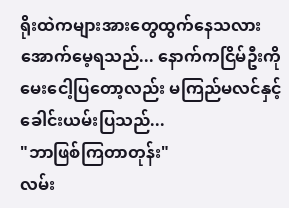ရိုးထဲကများအားတွေထွက်နေသလားအောက်မေ့ရသည်... နောက်ကငြိမ်ဦးကို မေးငေါ့ပြတော့လည်း မကြည်မလင်နှင့်ခေါင်းယမ်းပြသည်...
"ဘာဖြစ်ကြတာတုန်း"
လမ်း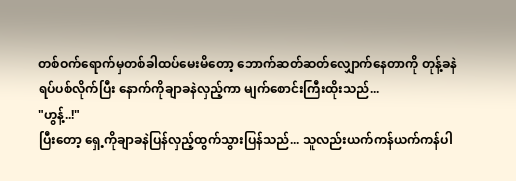တစ်ဝက်ရောက်မှတစ်ခါထပ်မေးမိတော့ ဘောက်ဆတ်ဆတ်လျှောက်နေတာကို တုန့်ခနဲရပ်ပစ်လိုက်ပြီး နောက်ကိုချာခနဲလှည့်ကာ မျက်စောင်းကြီးထိုးသည်...
"ဟွန့်..!"
ပြီးတော့ ရှေ့ကိုချာခနဲပြန်လှည့်ထွက်သွားပြန်သည်... သူလည်းယက်ကန်ယက်ကန်ပါ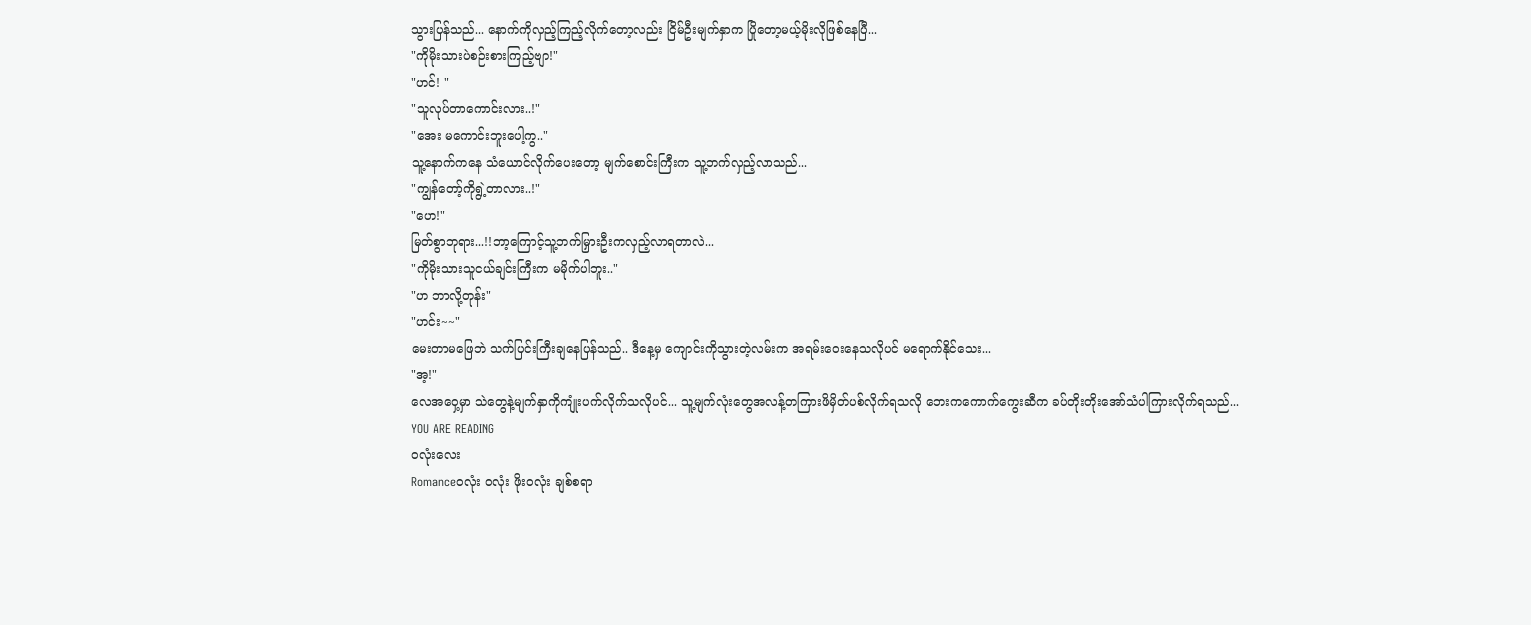သွားပြန်သည်... နောက်ကိုလှည့်ကြည့်လိုက်တော့လည်း ငြိမ်ဦးမျက်နှာက ပြိုတော့မယ့်မိုးလိုဖြစ်နေပြီ...
"ကိုမိုးသားပဲစဉ်းစားကြည့်ဗျာ!"
"ဟင်! "
"သူလုပ်တာကောင်းလား..!"
"အေး မကောင်းဘူးပေါ့ကွ.."
သူ့နောက်ကနေ သံယောင်လိုက်ပေးတော့ မျက်စောင်းကြီးက သူ့ဘက်လှည့်လာသည်...
"ကျွန်တော့်ကိုရွဲ့တာလား..!"
"ဟေ!"
မြတ်စွာဘုရား...!!ဘာ့ကြောင့်သူ့ဘက်မြှားဦးကလှည့်လာရတာလဲ...
"ကိုမိုးသားသူငယ်ချင်းကြီးက မမိုက်ပါဘူး.."
"ဟ ဘာလို့တုန်း"
"ဟင်း~~"
မေးတာမဖြေဘဲ သက်ပြင်းကြီးချနေပြန်သည်.. ဒီနေ့မှ ကျောင်းကိုသွားတဲ့လမ်းက အရမ်းဝေးနေသလိုပင် မရောက်နိုင်သေး...
"အ့!"
လေအဝှေ့မှာ သဲတွေနဲ့မျက်နှာကိုကျုံးပက်လိုက်သလိုပင်... သူ့မျက်လုံးတွေအလန့်တကြားဖိမှိတ်ပစ်လိုက်ရသလို ဘေးကကောက်ကွေးဆီက ခပ်တိုးတိုးအော်သံပါကြားလိုက်ရသည်...
YOU ARE READING
ဝလုံးလေး
Romanceဝလုံး ဝလုံး ဖိုးဝလုံး ချစ်စရာ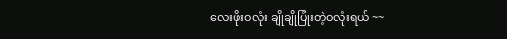လေးဖိုးဝလုံး ချိုချိုပြုံးတဲ့ဝလုံးရယ် ~~